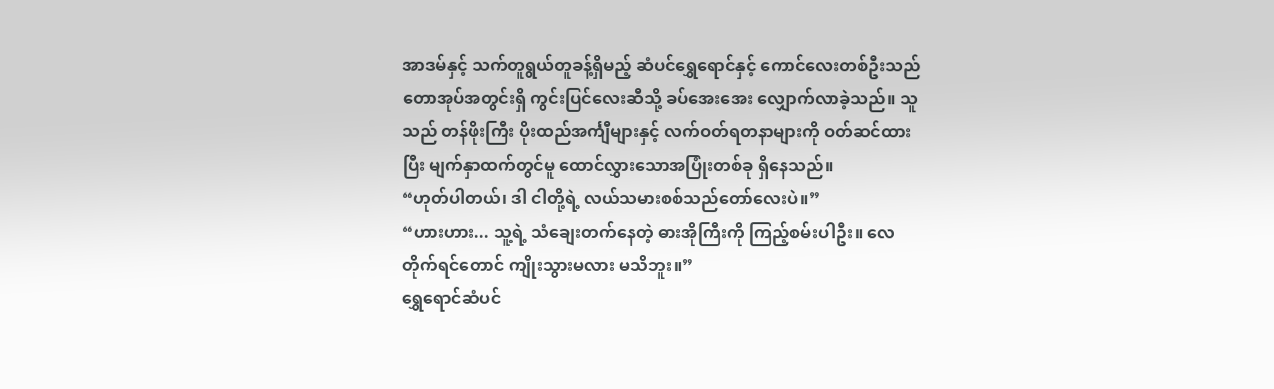အာဒမ်နှင့် သက်တူရွယ်တူခန့်ရှိမည့် ဆံပင်ရွှေရောင်နှင့် ကောင်လေးတစ်ဦးသည် တောအုပ်အတွင်းရှိ ကွင်းပြင်လေးဆီသို့ ခပ်အေးအေး လျှောက်လာခဲ့သည်။ သူသည် တန်ဖိုးကြီး ပိုးထည်အင်္ကျီများနှင့် လက်ဝတ်ရတနာများကို ဝတ်ဆင်ထားပြီး မျက်နှာထက်တွင်မူ ထောင်လွှားသောအပြုံးတစ်ခု ရှိနေသည်။
“ဟုတ်ပါတယ်၊ ဒါ ငါတို့ရဲ့ လယ်သမားစစ်သည်တော်လေးပဲ။”
“ဟားဟား... သူ့ရဲ့ သံချေးတက်နေတဲ့ ဓားအိုကြီးကို ကြည့်စမ်းပါဦး။ လေတိုက်ရင်တောင် ကျိုးသွားမလား မသိဘူး။”
ရွှေရောင်ဆံပင်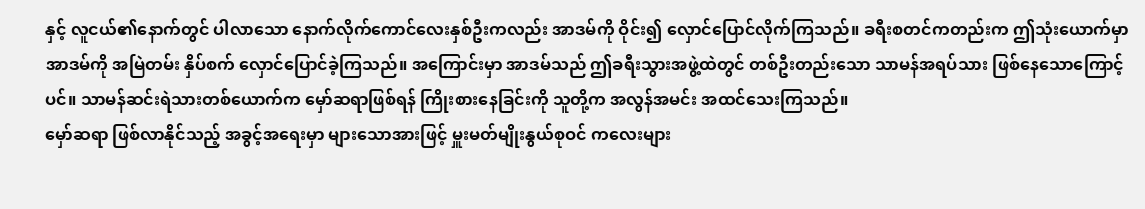နှင့် လူငယ်၏နောက်တွင် ပါလာသော နောက်လိုက်ကောင်လေးနှစ်ဦးကလည်း အာဒမ်ကို ဝိုင်း၍ လှောင်ပြောင်လိုက်ကြသည်။ ခရီးစတင်ကတည်းက ဤသုံးယောက်မှာ အာဒမ်ကို အမြဲတမ်း နှိပ်စက် လှောင်ပြောင်ခဲ့ကြသည်။ အကြောင်းမှာ အာဒမ်သည် ဤခရီးသွားအဖွဲ့ထဲတွင် တစ်ဦးတည်းသော သာမန်အရပ်သား ဖြစ်နေသောကြောင့်ပင်။ သာမန်ဆင်းရဲသားတစ်ယောက်က မှော်ဆရာဖြစ်ရန် ကြိုးစားနေခြင်းကို သူတို့က အလွန်အမင်း အထင်သေးကြသည်။
မှော်ဆရာ ဖြစ်လာနိုင်သည့် အခွင့်အရေးမှာ များသောအားဖြင့် မှူးမတ်မျိုးနွယ်စုဝင် ကလေးများ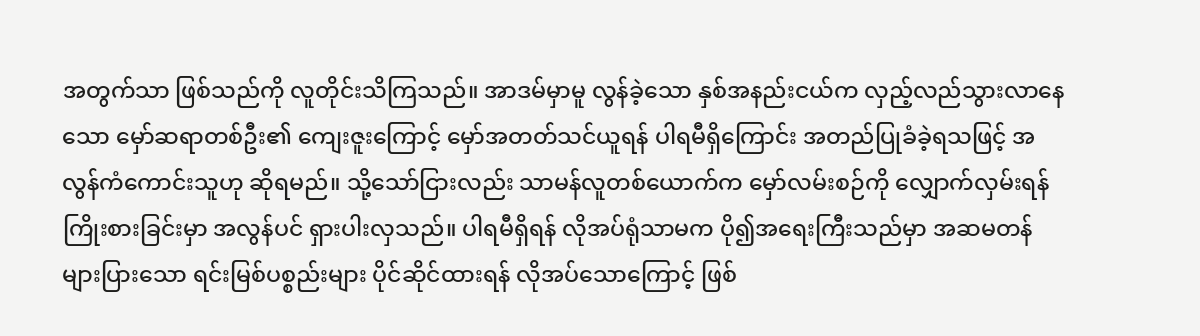အတွက်သာ ဖြစ်သည်ကို လူတိုင်းသိကြသည်။ အာဒမ်မှာမူ လွန်ခဲ့သော နှစ်အနည်းငယ်က လှည့်လည်သွားလာနေသော မှော်ဆရာတစ်ဦး၏ ကျေးဇူးကြောင့် မှော်အတတ်သင်ယူရန် ပါရမီရှိကြောင်း အတည်ပြုခံခဲ့ရသဖြင့် အလွန်ကံကောင်းသူဟု ဆိုရမည်။ သို့သော်ငြားလည်း သာမန်လူတစ်ယောက်က မှော်လမ်းစဉ်ကို လျှောက်လှမ်းရန် ကြိုးစားခြင်းမှာ အလွန်ပင် ရှားပါးလှသည်။ ပါရမီရှိရန် လိုအပ်ရုံသာမက ပို၍အရေးကြီးသည်မှာ အဆမတန်များပြားသော ရင်းမြစ်ပစ္စည်းများ ပိုင်ဆိုင်ထားရန် လိုအပ်သောကြောင့် ဖြစ်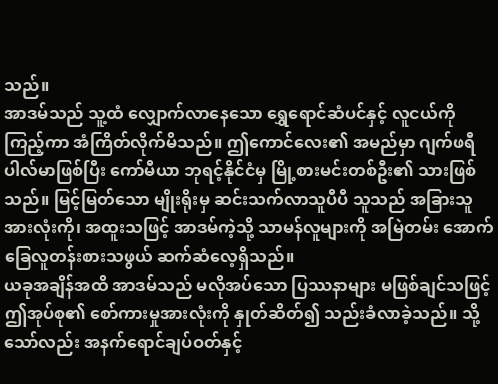သည်။
အာဒမ်သည် သူ့ထံ လျှောက်လာနေသော ရွှေရောင်ဆံပင်နှင့် လူငယ်ကို ကြည့်ကာ အံကြိတ်လိုက်မိသည်။ ဤကောင်လေး၏ အမည်မှာ ဂျက်ဖရီ ပါလ်မာဖြစ်ပြီး ကော်မီယာ ဘုရင့်နိုင်ငံမှ မြို့စားမင်းတစ်ဦး၏ သားဖြစ်သည်။ မြင့်မြတ်သော မျိုးရိုးမှ ဆင်းသက်လာသူပီပီ သူသည် အခြားသူအားလုံးကို၊ အထူးသဖြင့် အာဒမ်ကဲ့သို့ သာမန်လူများကို အမြဲတမ်း အောက်ခြေလူတန်းစားသဖွယ် ဆက်ဆံလေ့ရှိသည်။
ယခုအချိန်အထိ အာဒမ်သည် မလိုအပ်သော ပြဿနာများ မဖြစ်ချင်သဖြင့် ဤအုပ်စု၏ စော်ကားမှုအားလုံးကို နှုတ်ဆိတ်၍ သည်းခံလာခဲ့သည်။ သို့သော်လည်း အနက်ရောင်ချပ်ဝတ်နှင့်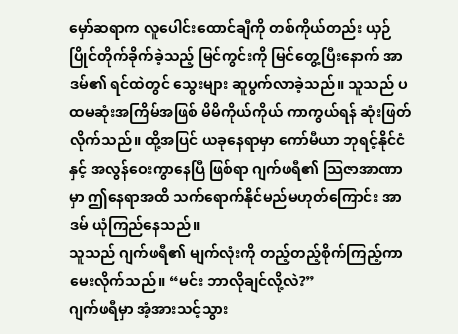မှော်ဆရာက လူပေါင်းထောင်ချီကို တစ်ကိုယ်တည်း ယှဉ်ပြိုင်တိုက်ခိုက်ခဲ့သည့် မြင်ကွင်းကို မြင်တွေ့ပြီးနောက် အာဒမ်၏ ရင်ထဲတွင် သွေးများ ဆူပွက်လာခဲ့သည်။ သူသည် ပထမဆုံးအကြိမ်အဖြစ် မိမိကိုယ်ကိုယ် ကာကွယ်ရန် ဆုံးဖြတ်လိုက်သည်။ ထို့အပြင် ယခုနေရာမှာ ကော်မီယာ ဘုရင့်နိုင်ငံနှင့် အလွန်ဝေးကွာနေပြီ ဖြစ်ရာ ဂျက်ဖရီ၏ သြဇာအာဏာမှာ ဤနေရာအထိ သက်ရောက်နိုင်မည်မဟုတ်ကြောင်း အာဒမ် ယုံကြည်နေသည်။
သူသည် ဂျက်ဖရီ၏ မျက်လုံးကို တည့်တည့်စိုက်ကြည့်ကာ မေးလိုက်သည်။ “မင်း ဘာလိုချင်လို့လဲ?”
ဂျက်ဖရီမှာ အံ့အားသင့်သွား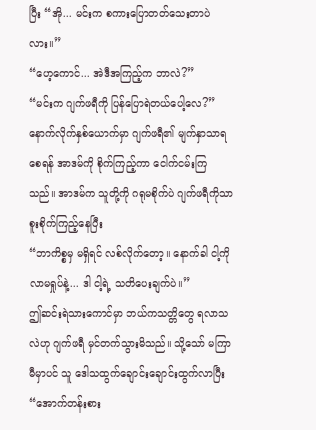ပြီး “အို... မင်းက စကားပြောတတ်သေးတာပဲလား။”
“ဟေ့ကောင်... အဲဒီအကြည့်က ဘာလဲ?”
“မင်းက ဂျက်ဖရီကို ပြန်ပြောရဲတယ်ပေါ့လေ?”
နောက်လိုက်နှစ်ယောက်မှာ ဂျက်ဖရီ၏ မျက်နှာသာရစေရန် အာဒမ်ကို စိုက်ကြည့်ကာ ငေါက်ငမ်းကြသည်။ အာဒမ်က သူတို့ကို ဂရုမစိုက်ပဲ ဂျက်ဖရီကိုသာ စူးစိုက်ကြည့်နေပြီး
“ဘာကိစ္စမှ မရှိရင် လစ်လိုက်တော့။ နောက်ခါ ငါ့ကို လာမရှုပ်နဲ့... ဒါ ငါ့ရဲ့ သတိပေးချက်ပဲ။”
ဤဆင်းရဲသားကောင်မှာ ဘယ်ကသတ္တိတွေ ရလာသလဲဟု ဂျက်ဖရီ မှင်တက်သွားမိသည်။ သို့သော် မကြာမီမှာပင် သူ ဒေါသထွက်ချောင်းချောင်းထွက်လာပြီး “အောက်တန်းစား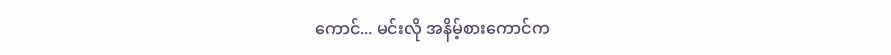ကောင်... မင်းလို အနိမ့်စားကောင်က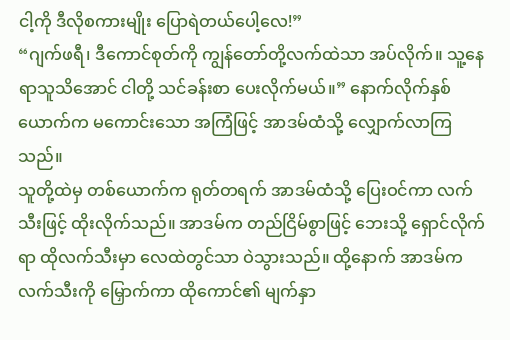ငါ့ကို ဒီလိုစကားမျိုး ပြောရဲတယ်ပေါ့လေ!”
“ဂျက်ဖရီ၊ ဒီကောင်စုတ်ကို ကျွန်တော်တို့လက်ထဲသာ အပ်လိုက်။ သူ့နေရာသူသိအောင် ငါတို့ သင်ခန်းစာ ပေးလိုက်မယ်။” နောက်လိုက်နှစ်ယောက်က မကောင်းသော အကြံဖြင့် အာဒမ်ထံသို့ လျှောက်လာကြသည်။
သူတို့ထဲမှ တစ်ယောက်က ရုတ်တရက် အာဒမ်ထံသို့ ပြေးဝင်ကာ လက်သီးဖြင့် ထိုးလိုက်သည်။ အာဒမ်က တည်ငြိမ်စွာဖြင့် ဘေးသို့ ရှောင်လိုက်ရာ ထိုလက်သီးမှာ လေထဲတွင်သာ ဝဲသွားသည်။ ထို့နောက် အာဒမ်က လက်သီးကို မြှောက်ကာ ထိုကောင်၏ မျက်နှာ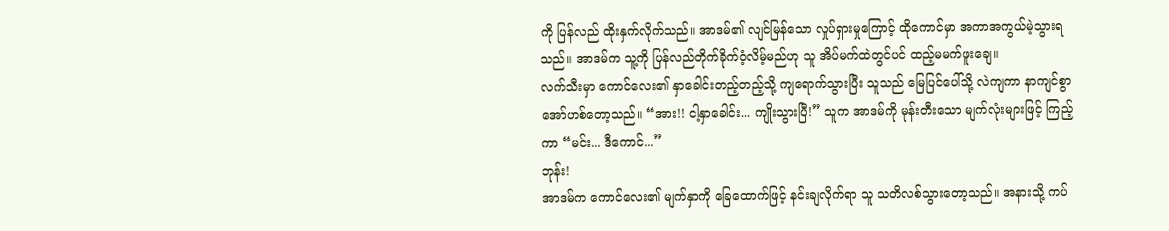ကို ပြန်လည် ထိုးနှက်လိုက်သည်။ အာဒမ်၏ လျင်မြန်သော လှုပ်ရှားမှုကြောင့် ထိုကောင်မှာ အကာအကွယ်မဲ့သွားရသည်။ အာဒမ်က သူ့ကို ပြန်လည်တိုက်ခိုက်ဝံ့လိမ့်မည်ဟု သူ အိပ်မက်ထဲတွင်ပင် ထည့်မမက်ဖူးချေ။
လက်သီးမှာ ကောင်လေး၏ နှာခေါင်းတည့်တည့်သို့ ကျရောက်သွားပြီး သူသည် မြေပြင်ပေါ်သို့ လဲကျကာ နာကျင်စွာ အော်ဟစ်တော့သည်။ “အား!! ငါ့နှာခေါင်း... ကျိုးသွားပြီ!” သူက အာဒမ်ကို မုန်းတီးသော မျက်လုံးများဖြင့် ကြည့်ကာ “မင်း... ဒီကောင်...”
ဘုန်း!
အာဒမ်က ကောင်လေး၏ မျက်နှာကို ခြေထောက်ဖြင့် နင်းချလိုက်ရာ သူ သတိလစ်သွားတော့သည်။ အနားသို့ ကပ်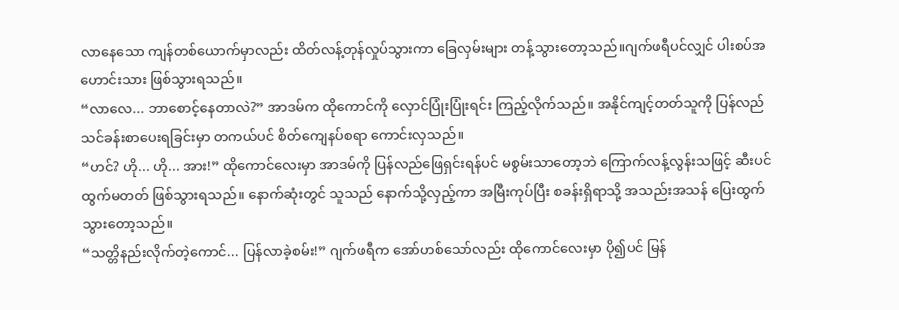လာနေသော ကျန်တစ်ယောက်မှာလည်း ထိတ်လန့်တုန်လှုပ်သွားကာ ခြေလှမ်းများ တန့်သွားတော့သည်။ဂျက်ဖရီပင်လျှင် ပါးစပ်အဟောင်းသား ဖြစ်သွားရသည်။
“လာလေ... ဘာစောင့်နေတာလဲ?” အာဒမ်က ထိုကောင်ကို လှောင်ပြုံးပြုံးရင်း ကြည့်လိုက်သည်။ အနိုင်ကျင့်တတ်သူကို ပြန်လည်သင်ခန်းစာပေးရခြင်းမှာ တကယ်ပင် စိတ်ကျေနပ်စရာ ကောင်းလှသည်။
“ဟင်? ဟို... ဟို... အား!” ထိုကောင်လေးမှာ အာဒမ်ကို ပြန်လည်ဖြေရှင်းရန်ပင် မစွမ်းသာတော့ဘဲ ကြောက်လန့်လွန်းသဖြင့် ဆီးပင်ထွက်မတတ် ဖြစ်သွားရသည်။ နောက်ဆုံးတွင် သူသည် နောက်သို့လှည့်ကာ အမြီးကုပ်ပြီး စခန်းရှိရာသို့ အသည်းအသန် ပြေးထွက်သွားတော့သည်။
“သတ္တိနည်းလိုက်တဲ့ကောင်... ပြန်လာခဲ့စမ်း!” ဂျက်ဖရီက အော်ဟစ်သော်လည်း ထိုကောင်လေးမှာ ပို၍ပင် မြန်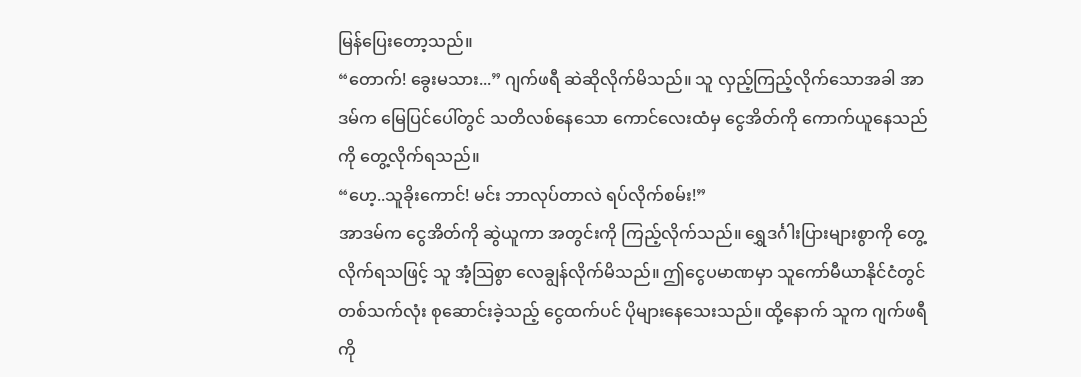မြန်ပြေးတော့သည်။
“တောက်! ခွေးမသား...” ဂျက်ဖရီ ဆဲဆိုလိုက်မိသည်။ သူ လှည့်ကြည့်လိုက်သောအခါ အာဒမ်က မြေပြင်ပေါ်တွင် သတိလစ်နေသော ကောင်လေးထံမှ ငွေအိတ်ကို ကောက်ယူနေသည်ကို တွေ့လိုက်ရသည်။
“ဟေ့..သူခိုးကောင်! မင်း ဘာလုပ်တာလဲ ရပ်လိုက်စမ်း!”
အာဒမ်က ငွေအိတ်ကို ဆွဲယူကာ အတွင်းကို ကြည့်လိုက်သည်။ ရွှေဒင်္ဂါးပြားများစွာကို တွေ့လိုက်ရသဖြင့် သူ အံ့သြစွာ လေချွန်လိုက်မိသည်။ ဤငွေပမာဏမှာ သူကော်မီယာနိုင်ငံတွင် တစ်သက်လုံး စုဆောင်းခဲ့သည့် ငွေထက်ပင် ပိုများနေသေးသည်။ ထို့နောက် သူက ဂျက်ဖရီကို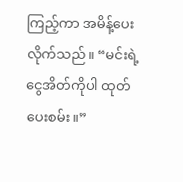ကြည့်ကာ အမိန့်ပေးလိုက်သည်။ “မင်းရဲ့ ငွေအိတ်ကိုပါ ထုတ်ပေးစမ်း။”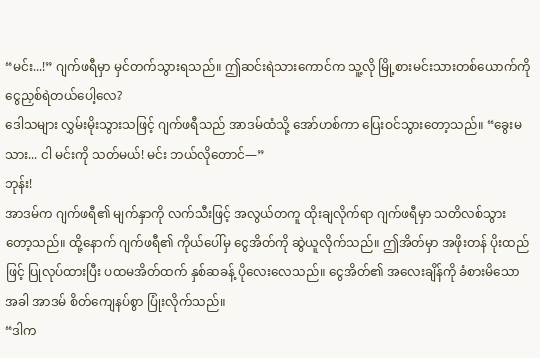“မင်း...!” ဂျက်ဖရီမှာ မှင်တက်သွားရသည်။ ဤဆင်းရဲသားကောင်က သူ့လို မြို့စားမင်းသားတစ်ယောက်ကို ငွေညှစ်ရဲတယ်ပေါ့လေ?
ဒေါသများ လွှမ်းမိုးသွားသဖြင့် ဂျက်ဖရီသည် အာဒမ်ထံသို့ အော်ဟစ်ကာ ပြေးဝင်သွားတော့သည်။ “ခွေးမသား... ငါ မင်းကို သတ်မယ်! မင်း ဘယ်လိုတောင်—”
ဘုန်း!
အာဒမ်က ဂျက်ဖရီ၏ မျက်နှာကို လက်သီးဖြင့် အလွယ်တကူ ထိုးချလိုက်ရာ ဂျက်ဖရီမှာ သတိလစ်သွားတော့သည်။ ထို့နောက် ဂျက်ဖရီ၏ ကိုယ်ပေါ်မှ ငွေအိတ်ကို ဆွဲယူလိုက်သည်။ ဤအိတ်မှာ အဖိုးတန် ပိုးထည်ဖြင့် ပြုလုပ်ထားပြီး ပထမအိတ်ထက် နှစ်ဆခန့် ပိုလေးလေသည်။ ငွေအိတ်၏ အလေးချိန်ကို ခံစားမိသောအခါ အာဒမ် စိတ်ကျေနပ်စွာ ပြုံးလိုက်သည်။
“ဒါက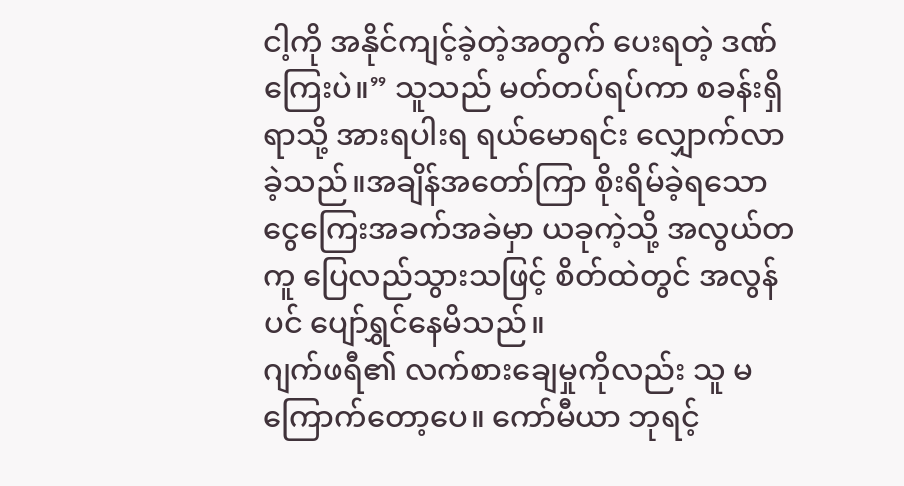ငါ့ကို အနိုင်ကျင့်ခဲ့တဲ့အတွက် ပေးရတဲ့ ဒဏ်ကြေးပဲ။” သူသည် မတ်တပ်ရပ်ကာ စခန်းရှိရာသို့ အားရပါးရ ရယ်မောရင်း လျှောက်လာခဲ့သည်။အချိန်အတော်ကြာ စိုးရိမ်ခဲ့ရသော ငွေကြေးအခက်အခဲမှာ ယခုကဲ့သို့ အလွယ်တကူ ပြေလည်သွားသဖြင့် စိတ်ထဲတွင် အလွန်ပင် ပျော်ရွှင်နေမိသည်။
ဂျက်ဖရီ၏ လက်စားချေမှုကိုလည်း သူ မကြောက်တော့ပေ။ ကော်မီယာ ဘုရင့်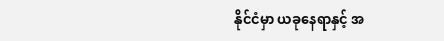နိုင်ငံမှာ ယခုနေရာနှင့် အ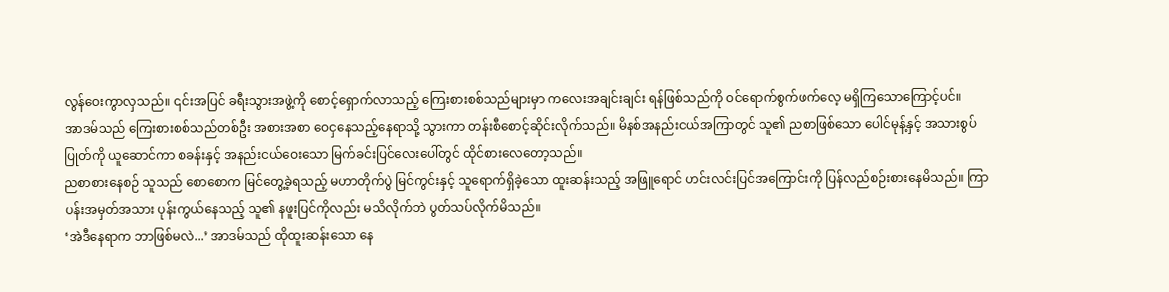လွန်ဝေးကွာလှသည်။ ၎င်းအပြင် ခရီးသွားအဖွဲ့ကို စောင့်ရှောက်လာသည့် ကြေးစားစစ်သည်များမှာ ကလေးအချင်းချင်း ရန်ဖြစ်သည်ကို ဝင်ရောက်စွက်ဖက်လေ့ မရှိကြသောကြောင့်ပင်။
အာဒမ်သည် ကြေးစားစစ်သည်တစ်ဦး အစားအစာ ဝေငှနေသည့်နေရာသို့ သွားကာ တန်းစီစောင့်ဆိုင်းလိုက်သည်။ မိနစ်အနည်းငယ်အကြာတွင် သူ၏ ညစာဖြစ်သော ပေါင်မုန့်နှင့် အသားစွပ်ပြုတ်ကို ယူဆောင်ကာ စခန်းနှင့် အနည်းငယ်ဝေးသော မြက်ခင်းပြင်လေးပေါ်တွင် ထိုင်စားလေတော့သည်။
ညစာစားနေစဉ် သူသည် စောစောက မြင်တွေ့ခဲ့ရသည့် မဟာတိုက်ပွဲ မြင်ကွင်းနှင့် သူရောက်ရှိခဲ့သော ထူးဆန်းသည့် အဖြူရောင် ဟင်းလင်းပြင်အကြောင်းကို ပြန်လည်စဉ်းစားနေမိသည်။ ကြာပန်းအမှတ်အသား ပုန်းကွယ်နေသည့် သူ၏ နဖူးပြင်ကိုလည်း မသိလိုက်ဘဲ ပွတ်သပ်လိုက်မိသည်။
‘အဲဒီနေရာက ဘာဖြစ်မလဲ...’ အာဒမ်သည် ထိုထူးဆန်းသော နေ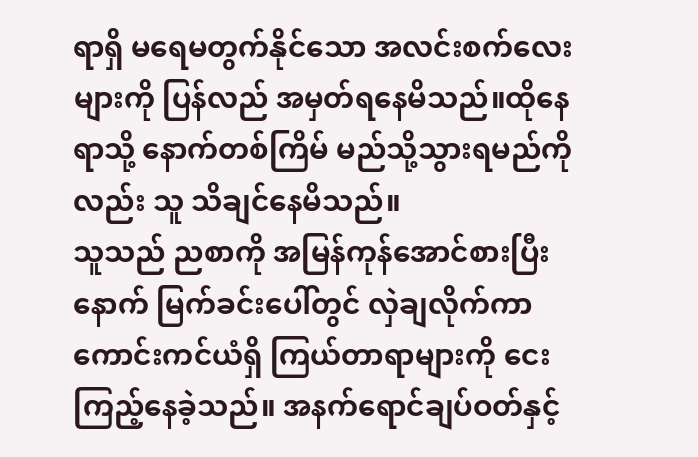ရာရှိ မရေမတွက်နိုင်သော အလင်းစက်လေးများကို ပြန်လည် အမှတ်ရနေမိသည်။ထိုနေရာသို့ နောက်တစ်ကြိမ် မည်သို့သွားရမည်ကိုလည်း သူ သိချင်နေမိသည်။
သူသည် ညစာကို အမြန်ကုန်အောင်စားပြီးနောက် မြက်ခင်းပေါ်တွင် လှဲချလိုက်ကာ ကောင်းကင်ယံရှိ ကြယ်တာရာများကို ငေးကြည့်နေခဲ့သည်။ အနက်ရောင်ချပ်ဝတ်နှင့်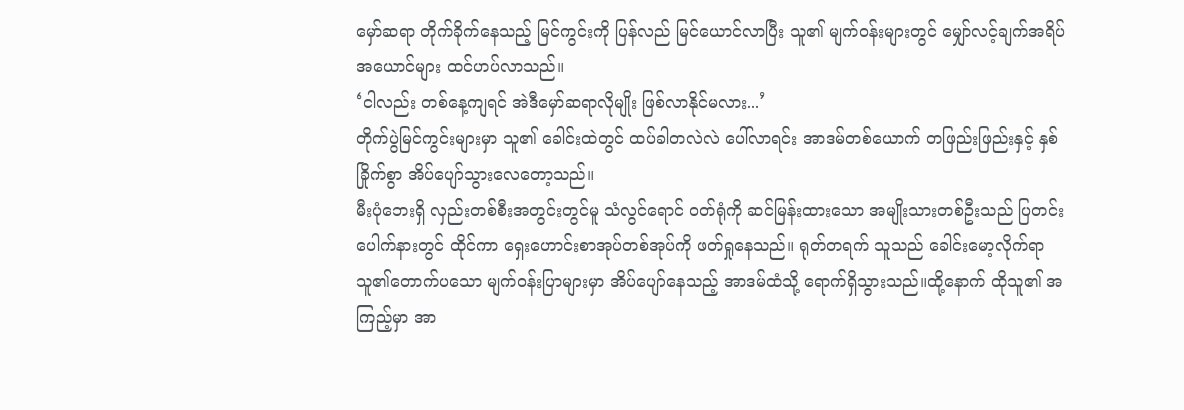မှော်ဆရာ တိုက်ခိုက်နေသည့် မြင်ကွင်းကို ပြန်လည် မြင်ယောင်လာပြီး သူ၏ မျက်ဝန်းများတွင် မျှော်လင့်ချက်အရိပ်အယောင်များ ထင်ဟပ်လာသည်။
‘ငါလည်း တစ်နေ့ကျရင် အဲဒီမှော်ဆရာလိုမျိုး ဖြစ်လာနိုင်မလား...’
တိုက်ပွဲမြင်ကွင်းများမှာ သူ၏ ခေါင်းထဲတွင် ထပ်ခါတလဲလဲ ပေါ်လာရင်း အာဒမ်တစ်ယောက် တဖြည်းဖြည်းနှင့် နှစ်ခြိုက်စွာ အိပ်ပျော်သွားလေတော့သည်။
မီးပုံဘေးရှိ လှည်းတစ်စီးအတွင်းတွင်မူ သံလွင်ရောင် ဝတ်ရုံကို ဆင်မြန်းထားသော အမျိုးသားတစ်ဦးသည် ပြတင်းပေါက်နားတွင် ထိုင်ကာ ရှေးဟောင်းစာအုပ်တစ်အုပ်ကို ဖတ်ရှုနေသည်။ ရုတ်တရက် သူသည် ခေါင်းမော့လိုက်ရာ သူ၏တောက်ပသော မျက်ဝန်းပြာများမှာ အိပ်ပျော်နေသည့် အာဒမ်ထံသို့ ရောက်ရှိသွားသည်။ထို့နောက် ထိုသူ၏ အကြည့်မှာ အာ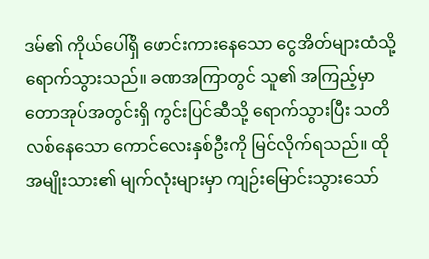ဒမ်၏ ကိုယ်ပေါ်ရှိ ဖောင်းကားနေသော ငွေအိတ်များထံသို့ ရောက်သွားသည်။ ခဏအကြာတွင် သူ၏ အကြည့်မှာ တောအုပ်အတွင်းရှိ ကွင်းပြင်ဆီသို့ ရောက်သွားပြီး သတိလစ်နေသော ကောင်လေးနှစ်ဦးကို မြင်လိုက်ရသည်။ ထိုအမျိုးသား၏ မျက်လုံးများမှာ ကျဉ်းမြောင်းသွားသော်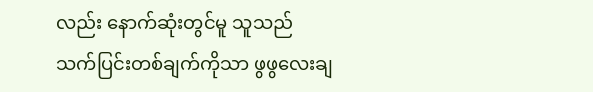လည်း နောက်ဆုံးတွင်မူ သူသည် သက်ပြင်းတစ်ချက်ကိုသာ ဖွဖွလေးချ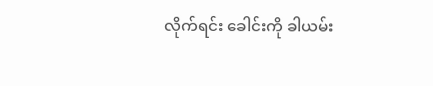လိုက်ရင်း ခေါင်းကို ခါယမ်း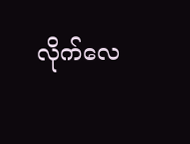လိုက်လေ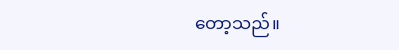တော့သည်။